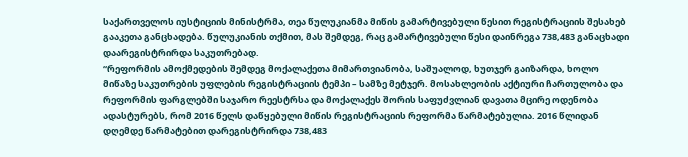საქართველოს იუსტიციის მინისტრმა, თეა წულუკიანმა მიწის გამარტივებული წესით რეგისტრაციის შესახებ გააკეთა განცხადება. წულუკიანის თქმით, მას შემდეგ, რაც გამარტივებული წესი დაინრეგა 738,483 განაცხადი დაარეგისტრირდა საკუთრებად.
“რეფორმის ამოქმედების შემდეგ მოქალაქეთა მიმართვიანობა, საშუალოდ, ხუთჯერ გაიზარდა, ხოლო მიწაზე საკუთრების უფლების რეგისტრაციის ტემპი – სამზე მეტჯერ. მოსახლეობის აქტიური ჩართულობა და რეფორმის ფარგლებში საჯარო რეესტრსა და მოქალაქეს შორის საფუძვლიან დავათა მცირე ოდენობა ადასტურებს, რომ 2016 წელს დაწყებული მიწის რეგისტრაციის რეფორმა წარმატებულია. 2016 წლიდან დღემდე წარმატებით დარეგისტრირდა 738,483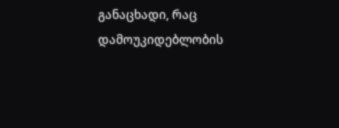განაცხადი, რაც დამოუკიდებლობის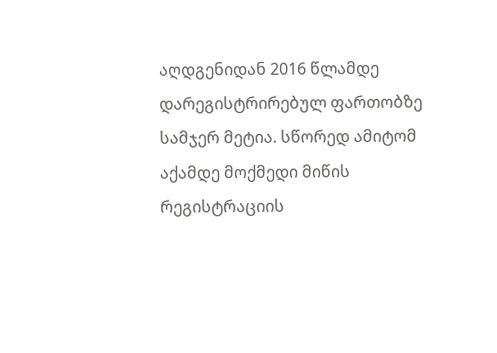აღდგენიდან 2016 წლამდე დარეგისტრირებულ ფართობზე სამჯერ მეტია. სწორედ ამიტომ აქამდე მოქმედი მიწის რეგისტრაციის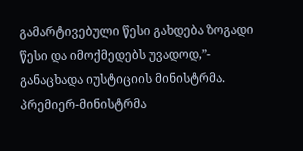გამარტივებული წესი გახდება ზოგადი წესი და იმოქმედებს უვადოდ,”- განაცხადა იუსტიციის მინისტრმა.
პრემიერ-მინისტრმა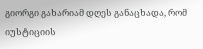გიორგი გახარიამ დღეს განაცხადა, რომ იუსტიციის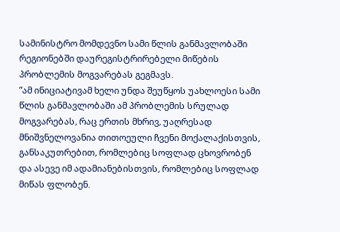სამინისტრო მომდევნო სამი წლის განმავლობაში რეგიონებში დაურეგისტრირებელი მიწების პრობლემის მოგვარებას გეგმავს.
“ამ ინიციატივამ ხელი უნდა შეუწყოს უახლოესი სამი წლის განმავლობაში ამ პრობლემის სრულად მოგვარებას, რაც ერთის მხრივ, უაღრესად მნიშვნელოვანია თითოეული ჩვენი მოქალაქისთვის, განსაკუთრებით, რომლებიც სოფლად ცხოვრობენ და ასევე იმ ადამიანებისთვის, რომლებიც სოფლად მიწას ფლობენ.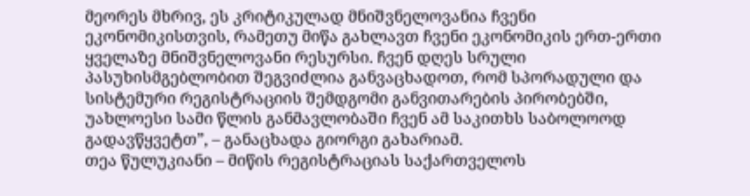მეორეს მხრივ, ეს კრიტიკულად მნიშვნელოვანია ჩვენი ეკონომიკისთვის, რამეთუ მიწა გახლავთ ჩვენი ეკონომიკის ერთ-ერთი ყველაზე მნიშვნელოვანი რესურსი. ჩვენ დღეს სრული პასუხისმგებლობით შეგვიძლია განვაცხადოთ, რომ სპორადული და სისტემური რეგისტრაციის შემდგომი განვითარების პირობებში, უახლოესი სამი წლის განმავლობაში ჩვენ ამ საკითხს საბოლოოდ გადავწყვეტთ”, – განაცხადა გიორგი გახარიამ.
თეა წულუკიანი – მიწის რეგისტრაციას საქართველოს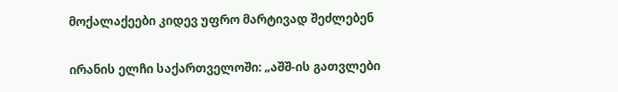მოქალაქეები კიდევ უფრო მარტივად შეძლებენ

ირანის ელჩი საქართველოში: „აშშ-ის გათვლები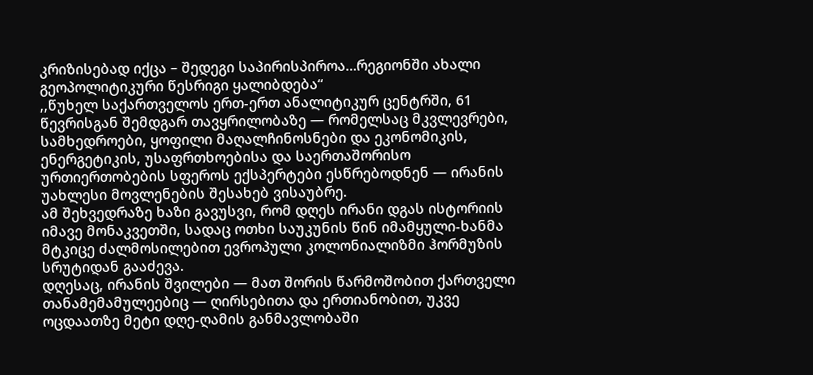კრიზისებად იქცა – შედეგი საპირისპიროა…რეგიონში ახალი გეოპოლიტიკური წესრიგი ყალიბდება“
,,წუხელ საქართველოს ერთ-ერთ ანალიტიკურ ცენტრში, 61 წევრისგან შემდგარ თავყრილობაზე — რომელსაც მკვლევრები, სამხედროები, ყოფილი მაღალჩინოსნები და ეკონომიკის, ენერგეტიკის, უსაფრთხოებისა და საერთაშორისო ურთიერთობების სფეროს ექსპერტები ესწრებოდნენ — ირანის უახლესი მოვლენების შესახებ ვისაუბრე.
ამ შეხვედრაზე ხაზი გავუსვი, რომ დღეს ირანი დგას ისტორიის იმავე მონაკვეთში, სადაც ოთხი საუკუნის წინ იმამყული-ხანმა მტკიცე ძალმოსილებით ევროპული კოლონიალიზმი ჰორმუზის სრუტიდან გააძევა.
დღესაც, ირანის შვილები — მათ შორის წარმოშობით ქართველი თანამემამულეებიც — ღირსებითა და ერთიანობით, უკვე ოცდაათზე მეტი დღე-ღამის განმავლობაში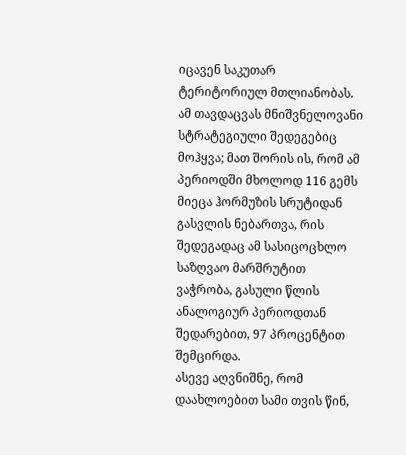იცავენ საკუთარ ტერიტორიულ მთლიანობას.
ამ თავდაცვას მნიშვნელოვანი სტრატეგიული შედეგებიც მოჰყვა; მათ შორის ის, რომ ამ პერიოდში მხოლოდ 116 გემს მიეცა ჰორმუზის სრუტიდან გასვლის ნებართვა, რის შედეგადაც ამ სასიცოცხლო საზღვაო მარშრუტით ვაჭრობა, გასული წლის ანალოგიურ პერიოდთან შედარებით, 97 პროცენტით შემცირდა.
ასევე აღვნიშნე, რომ დაახლოებით სამი თვის წინ,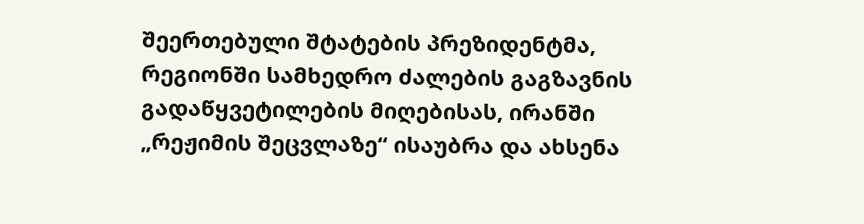შეერთებული შტატების პრეზიდენტმა, რეგიონში სამხედრო ძალების გაგზავნის გადაწყვეტილების მიღებისას, ირანში „რეჟიმის შეცვლაზე“ ისაუბრა და ახსენა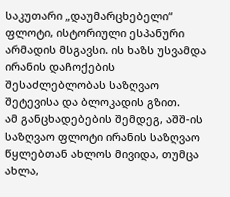საკუთარი „დაუმარცხებელი“ ფლოტი, ისტორიული ესპანური არმადის მსგავსი. ის ხაზს უსვამდა ირანის დაჩოქების შესაძლებლობას საზღვაო შეტევისა და ბლოკადის გზით.
ამ განცხადებების შემდეგ, აშშ-ის საზღვაო ფლოტი ირანის საზღვაო წყლებთან ახლოს მივიდა, თუმცა ახლა,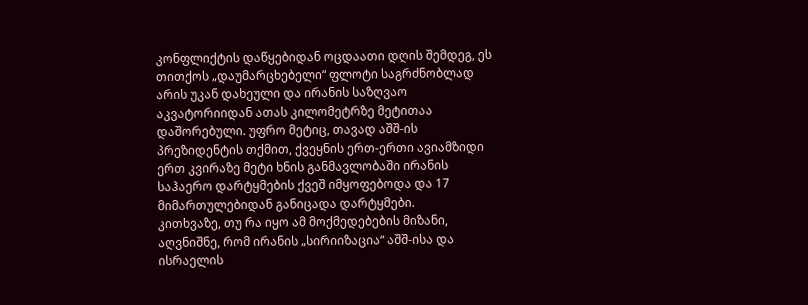კონფლიქტის დაწყებიდან ოცდაათი დღის შემდეგ, ეს თითქოს „დაუმარცხებელი“ ფლოტი საგრძნობლად არის უკან დახეული და ირანის საზღვაო აკვატორიიდან ათას კილომეტრზე მეტითაა დაშორებული. უფრო მეტიც, თავად აშშ-ის პრეზიდენტის თქმით, ქვეყნის ერთ-ერთი ავიამზიდი ერთ კვირაზე მეტი ხნის განმავლობაში ირანის საჰაერო დარტყმების ქვეშ იმყოფებოდა და 17 მიმართულებიდან განიცადა დარტყმები.
კითხვაზე, თუ რა იყო ამ მოქმედებების მიზანი, აღვნიშნე, რომ ირანის „სირიიზაცია“ აშშ-ისა და ისრაელის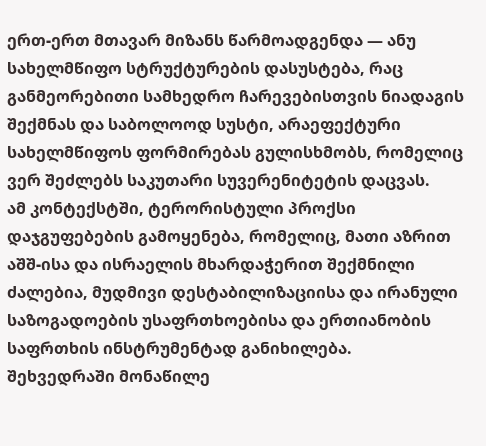ერთ-ერთ მთავარ მიზანს წარმოადგენდა — ანუ სახელმწიფო სტრუქტურების დასუსტება, რაც განმეორებითი სამხედრო ჩარევებისთვის ნიადაგის შექმნას და საბოლოოდ სუსტი, არაეფექტური სახელმწიფოს ფორმირებას გულისხმობს, რომელიც ვერ შეძლებს საკუთარი სუვერენიტეტის დაცვას.
ამ კონტექსტში, ტერორისტული პროქსი დაჯგუფებების გამოყენება, რომელიც, მათი აზრით აშშ-ისა და ისრაელის მხარდაჭერით შექმნილი ძალებია, მუდმივი დესტაბილიზაციისა და ირანული საზოგადოების უსაფრთხოებისა და ერთიანობის საფრთხის ინსტრუმენტად განიხილება.
შეხვედრაში მონაწილე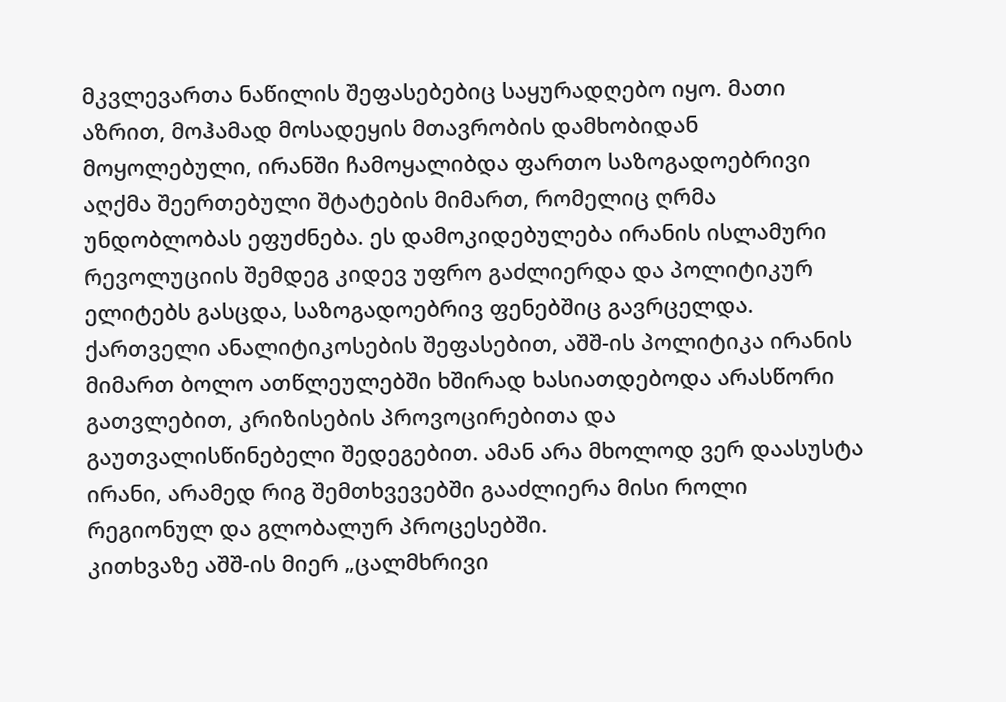მკვლევართა ნაწილის შეფასებებიც საყურადღებო იყო. მათი აზრით, მოჰამად მოსადეყის მთავრობის დამხობიდან მოყოლებული, ირანში ჩამოყალიბდა ფართო საზოგადოებრივი აღქმა შეერთებული შტატების მიმართ, რომელიც ღრმა უნდობლობას ეფუძნება. ეს დამოკიდებულება ირანის ისლამური რევოლუციის შემდეგ კიდევ უფრო გაძლიერდა და პოლიტიკურ ელიტებს გასცდა, საზოგადოებრივ ფენებშიც გავრცელდა.
ქართველი ანალიტიკოსების შეფასებით, აშშ-ის პოლიტიკა ირანის მიმართ ბოლო ათწლეულებში ხშირად ხასიათდებოდა არასწორი გათვლებით, კრიზისების პროვოცირებითა და გაუთვალისწინებელი შედეგებით. ამან არა მხოლოდ ვერ დაასუსტა ირანი, არამედ რიგ შემთხვევებში გააძლიერა მისი როლი რეგიონულ და გლობალურ პროცესებში.
კითხვაზე აშშ-ის მიერ „ცალმხრივი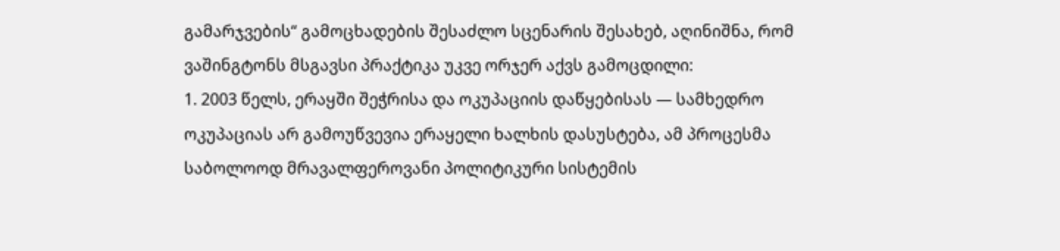გამარჯვების“ გამოცხადების შესაძლო სცენარის შესახებ, აღინიშნა, რომ ვაშინგტონს მსგავსი პრაქტიკა უკვე ორჯერ აქვს გამოცდილი:
1. 2003 წელს, ერაყში შეჭრისა და ოკუპაციის დაწყებისას — სამხედრო ოკუპაციას არ გამოუწვევია ერაყელი ხალხის დასუსტება, ამ პროცესმა საბოლოოდ მრავალფეროვანი პოლიტიკური სისტემის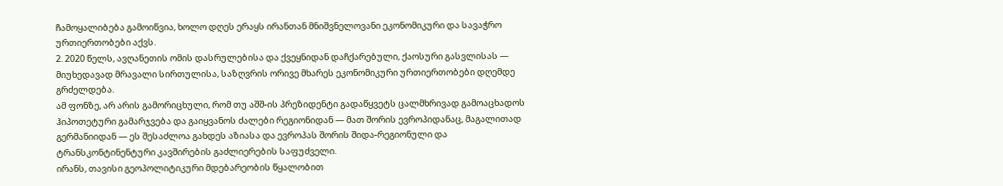ჩამოყალიბება გამოიწვია, ხოლო დღეს ერაყს ირანთან მნიშვნელოვანი ეკონომიკური და სავაჭრო ურთიერთობები აქვს.
2. 2020 წელს, ავღანეთის ომის დასრულებისა და ქვეყნიდან დაჩქარებული, ქაოსური გასვლისას — მიუხედავად მრავალი სირთულისა, საზღვრის ორივე მხარეს ეკონომიკური ურთიერთობები დღემდე გრძელდება.
ამ ფონზე, არ არის გამორიცხული, რომ თუ აშშ-ის პრეზიდენტი გადაწყვეტს ცალმხრივად გამოაცხადოს ჰიპოთეტური გამარჯვება და გაიყვანოს ძალები რეგიონიდან — მათ შორის ევროპიდანაც, მაგალითად გერმანიიდან — ეს შესაძლოა გახდეს აზიასა და ევროპას შორის შიდა-რეგიონული და ტრანსკონტინენტური კავშირების გაძლიერების საფუძველი.
ირანს, თავისი გეოპოლიტიკური მდებარეობის წყალობით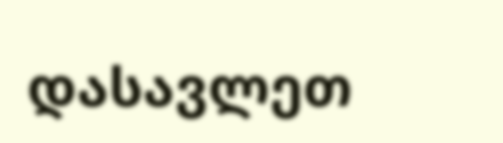დასავლეთ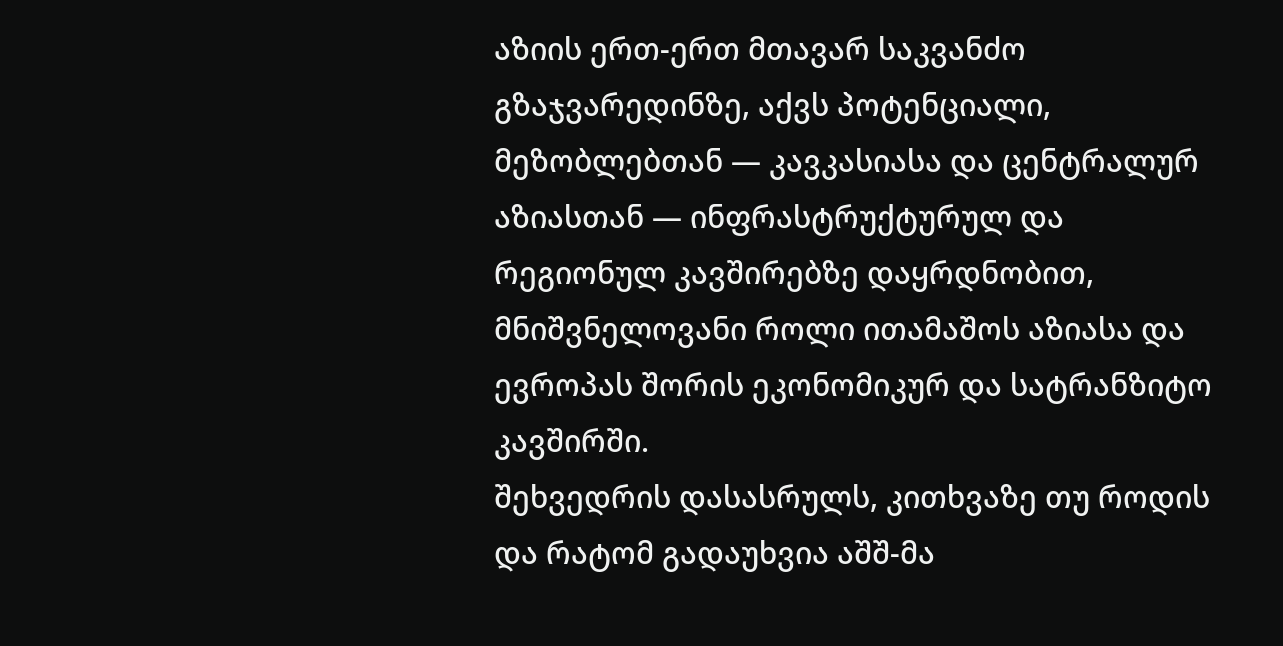აზიის ერთ-ერთ მთავარ საკვანძო გზაჯვარედინზე, აქვს პოტენციალი, მეზობლებთან — კავკასიასა და ცენტრალურ აზიასთან — ინფრასტრუქტურულ და რეგიონულ კავშირებზე დაყრდნობით, მნიშვნელოვანი როლი ითამაშოს აზიასა და ევროპას შორის ეკონომიკურ და სატრანზიტო კავშირში.
შეხვედრის დასასრულს, კითხვაზე თუ როდის და რატომ გადაუხვია აშშ-მა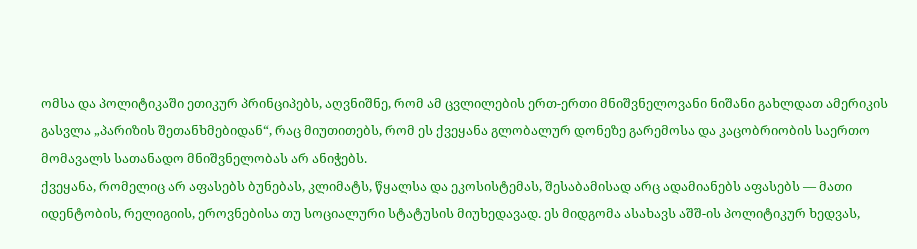ომსა და პოლიტიკაში ეთიკურ პრინციპებს, აღვნიშნე, რომ ამ ცვლილების ერთ-ერთი მნიშვნელოვანი ნიშანი გახლდათ ამერიკის გასვლა „პარიზის შეთანხმებიდან“, რაც მიუთითებს, რომ ეს ქვეყანა გლობალურ დონეზე გარემოსა და კაცობრიობის საერთო მომავალს სათანადო მნიშვნელობას არ ანიჭებს.
ქვეყანა, რომელიც არ აფასებს ბუნებას, კლიმატს, წყალსა და ეკოსისტემას, შესაბამისად არც ადამიანებს აფასებს — მათი იდენტობის, რელიგიის, ეროვნებისა თუ სოციალური სტატუსის მიუხედავად. ეს მიდგომა ასახავს აშშ-ის პოლიტიკურ ხედვას,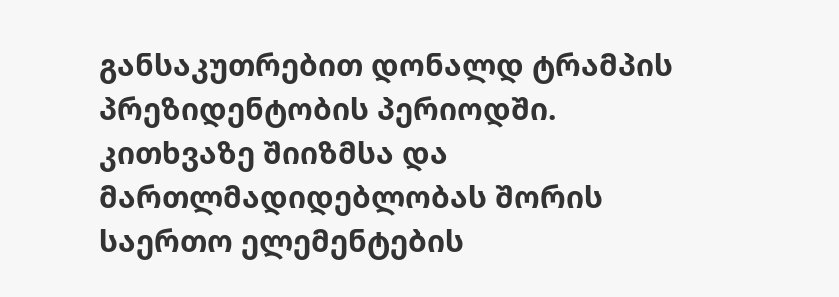განსაკუთრებით დონალდ ტრამპის პრეზიდენტობის პერიოდში.
კითხვაზე შიიზმსა და მართლმადიდებლობას შორის საერთო ელემენტების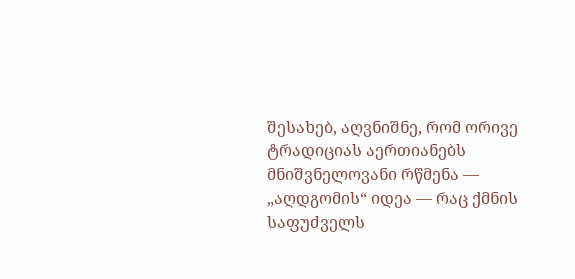შესახებ, აღვნიშნე, რომ ორივე ტრადიციას აერთიანებს მნიშვნელოვანი რწმენა — „აღდგომის“ იდეა — რაც ქმნის საფუძველს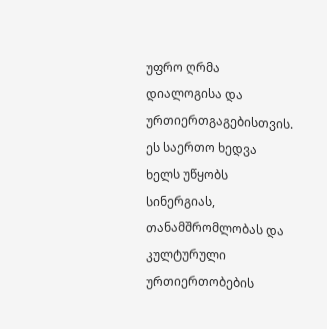უფრო ღრმა დიალოგისა და ურთიერთგაგებისთვის.
ეს საერთო ხედვა ხელს უწყობს სინერგიას, თანამშრომლობას და კულტურული ურთიერთობების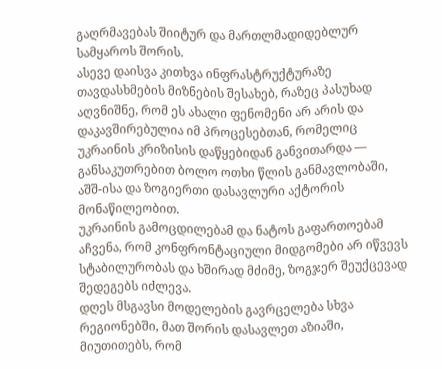გაღრმავებას შიიტურ და მართლმადიდებლურ სამყაროს შორის.
ასევე დაისვა კითხვა ინფრასტრუქტურაზე თავდასხმების მიზნების შესახებ, რაზეც პასუხად აღვნიშნე, რომ ეს ახალი ფენომენი არ არის და დაკავშირებულია იმ პროცესებთან, რომელიც უკრაინის კრიზისის დაწყებიდან განვითარდა — განსაკუთრებით ბოლო ოთხი წლის განმავლობაში, აშშ-ისა და ზოგიერთი დასავლური აქტორის მონაწილეობით.
უკრაინის გამოცდილებამ და ნატოს გაფართოებამ აჩვენა, რომ კონფრონტაციული მიდგომები არ იწვევს სტაბილურობას და ხშირად მძიმე, ზოგჯერ შეუქცევად შედეგებს იძლევა.
დღეს მსგავსი მოდელების გავრცელება სხვა რეგიონებში, მათ შორის დასავლეთ აზიაში, მიუთითებს, რომ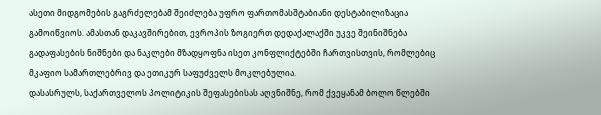ასეთი მიდგომების გაგრძელებამ შეიძლება უფრო ფართომასშტაბიანი დესტაბილიზაცია გამოიწვიოს. ამასთან დაკავშირებით, ევროპის ზოგიერთ დედაქალაქში უკვე შეინიშნება გადაფასების ნიშნები და ნაკლები მზადყოფნა ისეთ კონფლიქტებში ჩართვისთვის, რომლებიც მკაფიო სამართლებრივ და ეთიკურ საფუძველს მოკლებულია.
დასასრულს, საქართველოს პოლიტიკის შეფასებისას აღვნიშნე, რომ ქვეყანამ ბოლო წლებში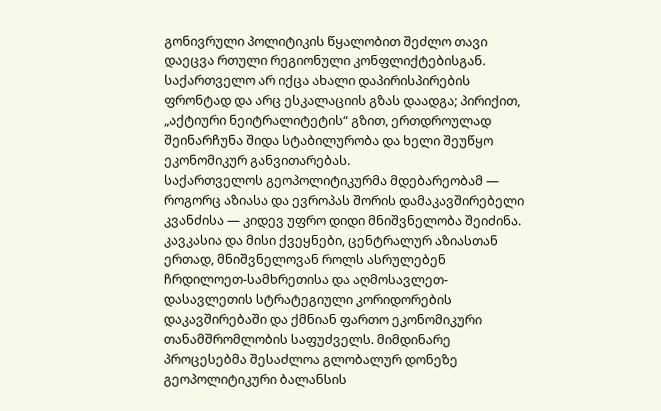გონივრული პოლიტიკის წყალობით შეძლო თავი დაეცვა რთული რეგიონული კონფლიქტებისგან. საქართველო არ იქცა ახალი დაპირისპირების ფრონტად და არც ესკალაციის გზას დაადგა; პირიქით, „აქტიური ნეიტრალიტეტის“ გზით, ერთდროულად შეინარჩუნა შიდა სტაბილურობა და ხელი შეუწყო ეკონომიკურ განვითარებას.
საქართველოს გეოპოლიტიკურმა მდებარეობამ — როგორც აზიასა და ევროპას შორის დამაკავშირებელი კვანძისა — კიდევ უფრო დიდი მნიშვნელობა შეიძინა. კავკასია და მისი ქვეყნები, ცენტრალურ აზიასთან ერთად, მნიშვნელოვან როლს ასრულებენ ჩრდილოეთ-სამხრეთისა და აღმოსავლეთ-დასავლეთის სტრატეგიული კორიდორების დაკავშირებაში და ქმნიან ფართო ეკონომიკური თანამშრომლობის საფუძველს. მიმდინარე პროცესებმა შესაძლოა გლობალურ დონეზე გეოპოლიტიკური ბალანსის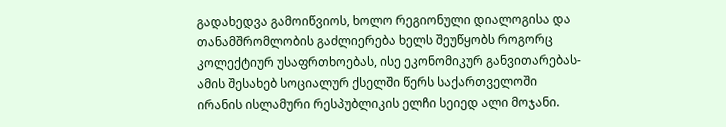გადახედვა გამოიწვიოს, ხოლო რეგიონული დიალოგისა და თანამშრომლობის გაძლიერება ხელს შეუწყობს როგორც კოლექტიურ უსაფრთხოებას, ისე ეკონომიკურ განვითარებას-ამის შესახებ სოციალურ ქსელში წერს საქართველოში ირანის ისლამური რესპუბლიკის ელჩი სეიედ ალი მოჯანი.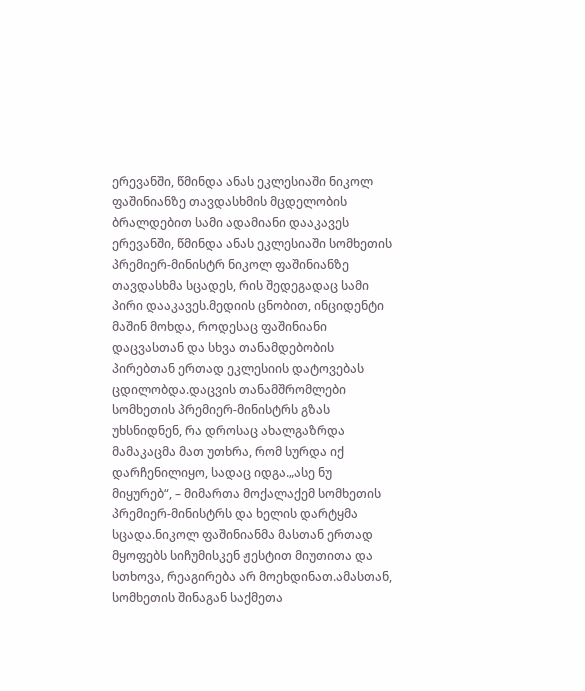ერევანში, წმინდა ანას ეკლესიაში ნიკოლ ფაშინიანზე თავდასხმის მცდელობის ბრალდებით სამი ადამიანი დააკავეს
ერევანში, წმინდა ანას ეკლესიაში სომხეთის პრემიერ-მინისტრ ნიკოლ ფაშინიანზე თავდასხმა სცადეს, რის შედეგადაც სამი პირი დააკავეს.მედიის ცნობით, ინციდენტი მაშინ მოხდა, როდესაც ფაშინიანი დაცვასთან და სხვა თანამდებობის პირებთან ერთად ეკლესიის დატოვებას ცდილობდა.დაცვის თანამშრომლები სომხეთის პრემიერ-მინისტრს გზას უხსნიდნენ, რა დროსაც ახალგაზრდა მამაკაცმა მათ უთხრა, რომ სურდა იქ დარჩენილიყო, სადაც იდგა.„ასე ნუ მიყურებ“, – მიმართა მოქალაქემ სომხეთის პრემიერ-მინისტრს და ხელის დარტყმა სცადა.ნიკოლ ფაშინიანმა მასთან ერთად მყოფებს სიჩუმისკენ ჟესტით მიუთითა და სთხოვა, რეაგირება არ მოეხდინათ.ამასთან, სომხეთის შინაგან საქმეთა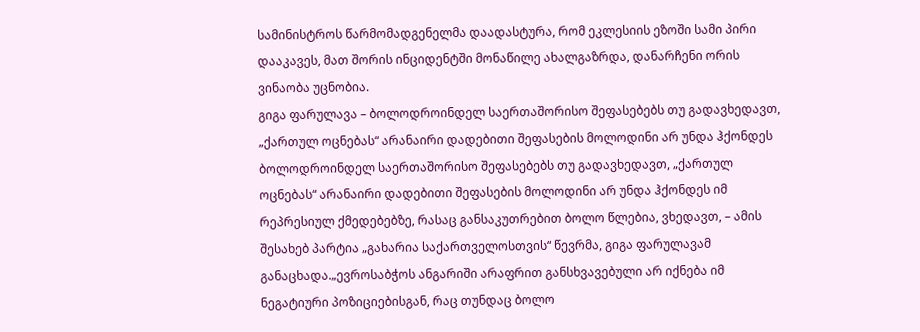სამინისტროს წარმომადგენელმა დაადასტურა, რომ ეკლესიის ეზოში სამი პირი დააკავეს, მათ შორის ინციდენტში მონაწილე ახალგაზრდა, დანარჩენი ორის ვინაობა უცნობია.
გიგა ფარულავა – ბოლოდროინდელ საერთაშორისო შეფასებებს თუ გადავხედავთ, „ქართულ ოცნებას“ არანაირი დადებითი შეფასების მოლოდინი არ უნდა ჰქონდეს
ბოლოდროინდელ საერთაშორისო შეფასებებს თუ გადავხედავთ, „ქართულ ოცნებას“ არანაირი დადებითი შეფასების მოლოდინი არ უნდა ჰქონდეს იმ რეპრესიულ ქმედებებზე, რასაც განსაკუთრებით ბოლო წლებია, ვხედავთ, – ამის შესახებ პარტია „გახარია საქართველოსთვის“ წევრმა, გიგა ფარულავამ განაცხადა.„ევროსაბჭოს ანგარიში არაფრით განსხვავებული არ იქნება იმ ნეგატიური პოზიციებისგან, რაც თუნდაც ბოლო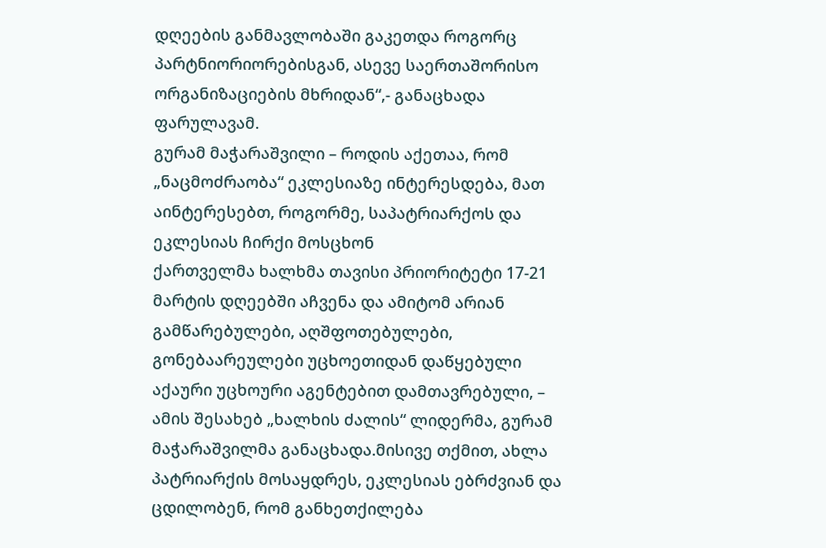დღეების განმავლობაში გაკეთდა როგორც პარტნიორიორებისგან, ასევე საერთაშორისო ორგანიზაციების მხრიდან“,- განაცხადა ფარულავამ.
გურამ მაჭარაშვილი – როდის აქეთაა, რომ „ნაცმოძრაობა“ ეკლესიაზე ინტერესდება, მათ აინტერესებთ, როგორმე, საპატრიარქოს და ეკლესიას ჩირქი მოსცხონ
ქართველმა ხალხმა თავისი პრიორიტეტი 17-21 მარტის დღეებში აჩვენა და ამიტომ არიან გამწარებულები, აღშფოთებულები, გონებაარეულები უცხოეთიდან დაწყებული აქაური უცხოური აგენტებით დამთავრებული, – ამის შესახებ „ხალხის ძალის“ ლიდერმა, გურამ მაჭარაშვილმა განაცხადა.მისივე თქმით, ახლა პატრიარქის მოსაყდრეს, ეკლესიას ებრძვიან და ცდილობენ, რომ განხეთქილება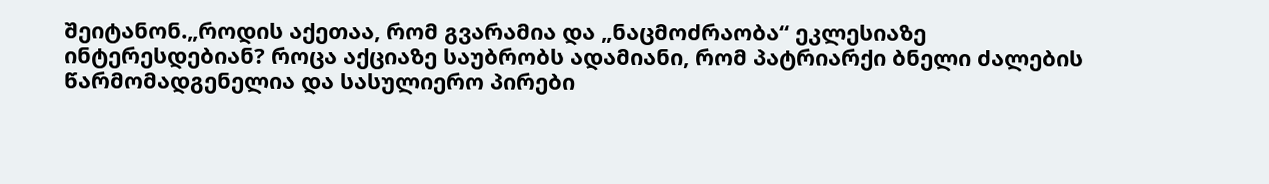შეიტანონ.„როდის აქეთაა, რომ გვარამია და „ნაცმოძრაობა“ ეკლესიაზე ინტერესდებიან? როცა აქციაზე საუბრობს ადამიანი, რომ პატრიარქი ბნელი ძალების წარმომადგენელია და სასულიერო პირები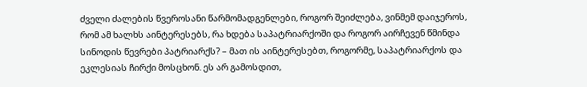ძველი ძალების წვეროსანი წარმომადგენლები, როგორ შეიძლება, ვინმემ დაიჯეროს, რომ ამ ხალხს აინტერესებს, რა ხდება საპატრიარქოში და როგორ აირჩევენ წმინდა სინოდის წევრები პატრიარქს? – მათ ის აინტერესებთ, როგორმე, საპატრიარქოს და ეკლესიას ჩირქი მოსცხონ. ეს არ გამოსდით,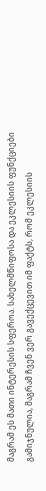მაგრამ ეს მათი ინტერესის სფეროა. სახელმწიფოსა და ეკლესიის ფუნქციები გამიჯნულია, მაგრამ ჩვენ ვერ გავექცევით იმ ფაქტს, რომ ეკლესიის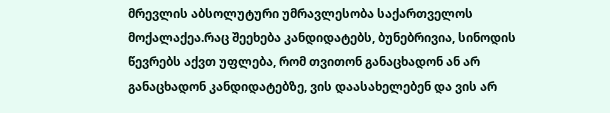მრევლის აბსოლუტური უმრავლესობა საქართველოს მოქალაქეა.რაც შეეხება კანდიდატებს, ბუნებრივია, სინოდის წევრებს აქვთ უფლება, რომ თვითონ განაცხადონ ან არ განაცხადონ კანდიდატებზე, ვის დაასახელებენ და ვის არ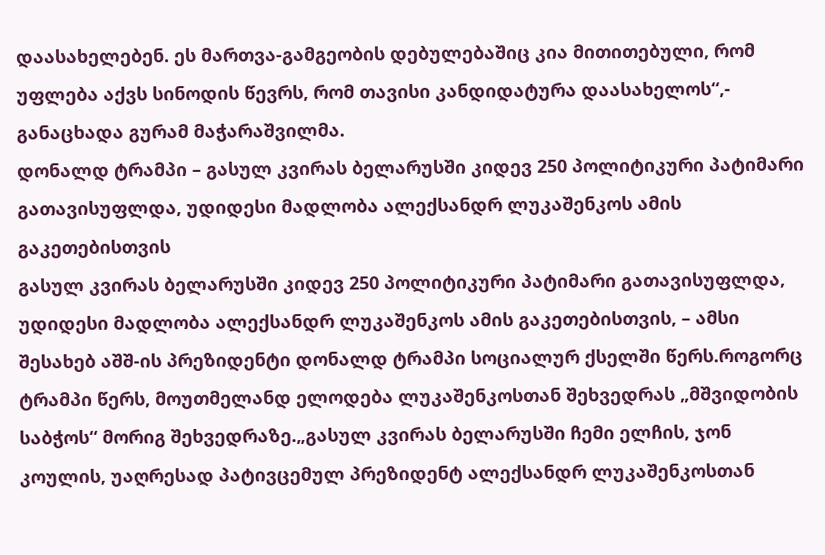დაასახელებენ. ეს მართვა-გამგეობის დებულებაშიც კია მითითებული, რომ უფლება აქვს სინოდის წევრს, რომ თავისი კანდიდატურა დაასახელოს“,- განაცხადა გურამ მაჭარაშვილმა.
დონალდ ტრამპი – გასულ კვირას ბელარუსში კიდევ 250 პოლიტიკური პატიმარი გათავისუფლდა, უდიდესი მადლობა ალექსანდრ ლუკაშენკოს ამის გაკეთებისთვის
გასულ კვირას ბელარუსში კიდევ 250 პოლიტიკური პატიმარი გათავისუფლდა, უდიდესი მადლობა ალექსანდრ ლუკაშენკოს ამის გაკეთებისთვის, – ამსი შესახებ აშშ-ის პრეზიდენტი დონალდ ტრამპი სოციალურ ქსელში წერს.როგორც ტრამპი წერს, მოუთმელანდ ელოდება ლუკაშენკოსთან შეხვედრას „მშვიდობის საბჭოს“ მორიგ შეხვედრაზე.„გასულ კვირას ბელარუსში ჩემი ელჩის, ჯონ კოულის, უაღრესად პატივცემულ პრეზიდენტ ალექსანდრ ლუკაშენკოსთან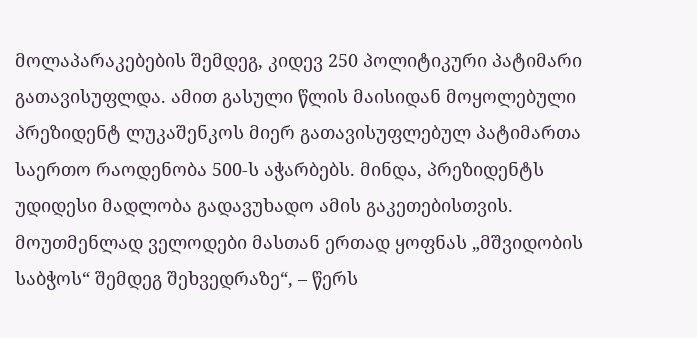მოლაპარაკებების შემდეგ, კიდევ 250 პოლიტიკური პატიმარი გათავისუფლდა. ამით გასული წლის მაისიდან მოყოლებული პრეზიდენტ ლუკაშენკოს მიერ გათავისუფლებულ პატიმართა საერთო რაოდენობა 500-ს აჭარბებს. მინდა, პრეზიდენტს უდიდესი მადლობა გადავუხადო ამის გაკეთებისთვის. მოუთმენლად ველოდები მასთან ერთად ყოფნას „მშვიდობის საბჭოს“ შემდეგ შეხვედრაზე“, – წერს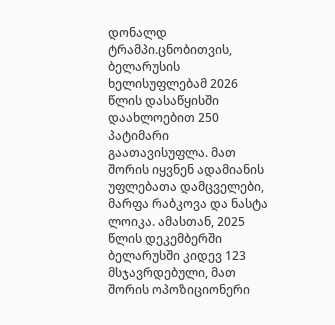დონალდ ტრამპი.ცნობითვის, ბელარუსის ხელისუფლებამ 2026 წლის დასაწყისში დაახლოებით 250 პატიმარი გაათავისუფლა. მათ შორის იყვნენ ადამიანის უფლებათა დამცველები, მარფა რაბკოვა და ნასტა ლოიკა. ამასთან, 2025 წლის დეკემბერში ბელარუსში კიდევ 123 მსჯავრდებული, მათ შორის ოპოზიციონერი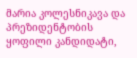მარია კოლესნიკავა და პრეზიდენტობის ყოფილი კანდიდატი,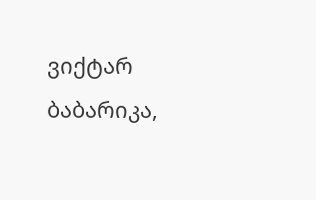ვიქტარ ბაბარიკა,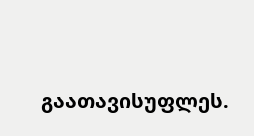გაათავისუფლეს.